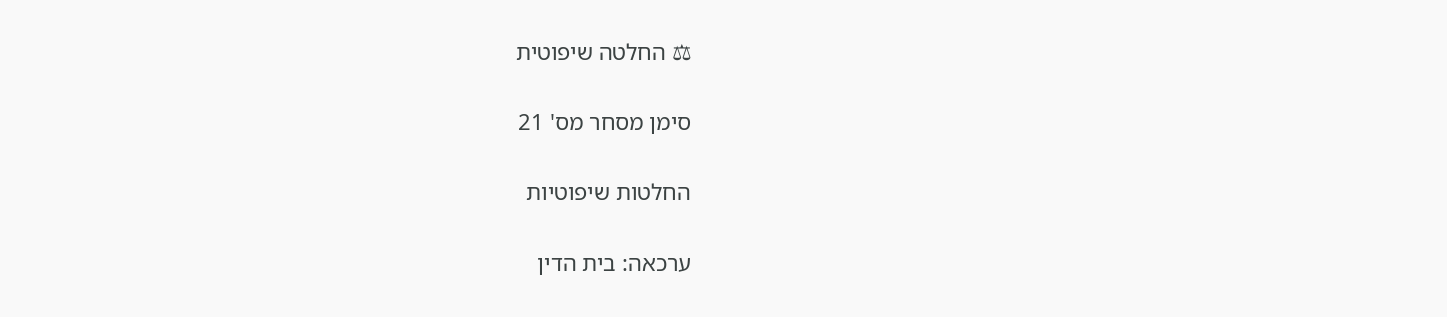⚖ החלטה שיפוטית

סימן מסחר מס' 21

החלטות שיפוטיות

ערכאה: בית הדין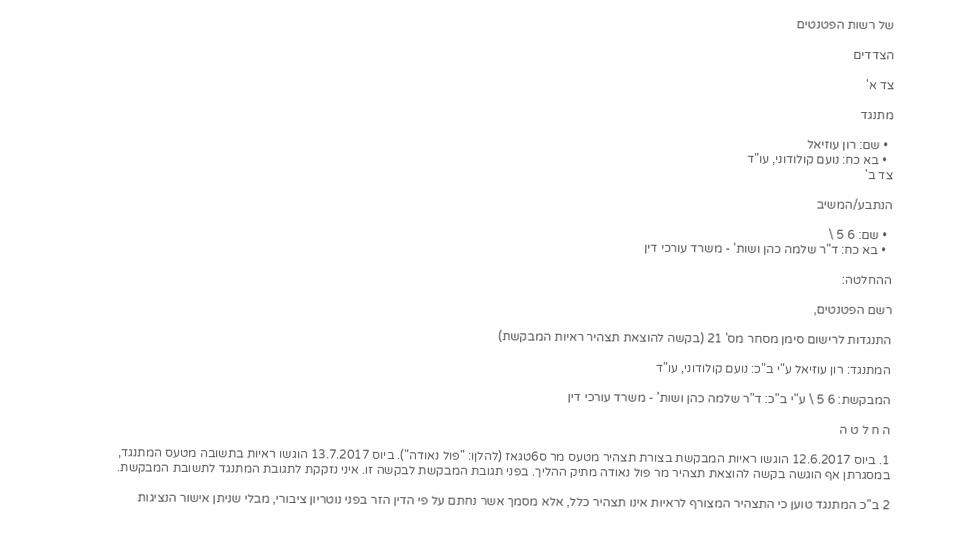של רשות הפטנטים

הצדדים

צד א'

מתנגד

  • שם: רון עוזיאל
  • בא כח: נועם קולודוני, עו"ד
צד ב'

הנתבע/המשיב

  • שם: 6 5 \
  • בא כח: ד"ר שלמה כהן ושות' - משרד עורכי דין

ההחלטה:

רשם הפטנטים,

התנגדות לרישום סימן מסחר מס' 21 (בקשה להוצאת תצהיר ראיות המבקשת)

המתנגד: רון עוזּיאל ע"י ב"כ: נועם קולודוני, עו"ד

המבקשת: 6 5 \ ע"י ב"כ: ד"ר שלמה כהן ושות' - משרד עורכי דין

ה ח ל ט ה

1. ביוס 12.6.2017 הוגשו ראיות המבקשת בצורת תצהיר מטעס מר ס6טגּאז (להלןו: "פול נאודה"). ביוס 13.7.2017 הוגשו ראיות בתשובה מטעס המתנגד, במסגרתן אף הוגשה בקשה להוצאת תצהיר מר פול נאודה מתיק ההליך. בפני תגובת המבקשת לבקשה זו. איני נזקקת לתגובת המתנגד לתשובת המבקשת.

2 ב"כ המתנגד טוען כי התצהיר המצורף לראיות אינו תצהיר כלל, אלא מסמך אשר נחתם על פי הדין הזר בפני נוטריון ציבורי, מבלי שניתן אישור הנציגות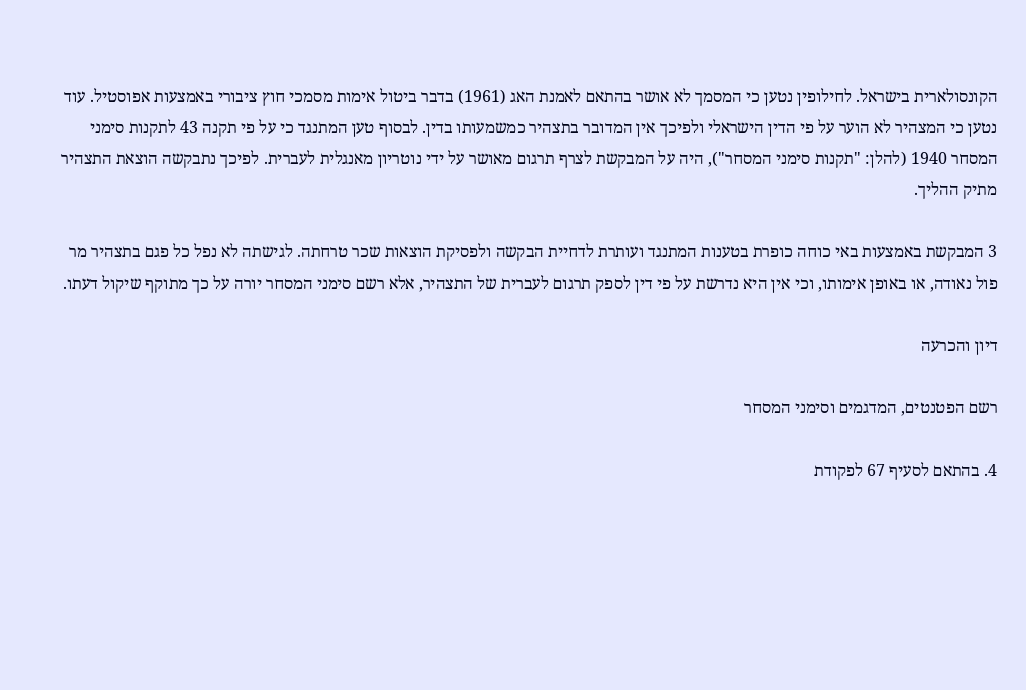הקונסולארית בישראל. לחילופין נטען כי המסמך לא אושר בהתאם לאמנת האג (1961) בדבר ביטול אימות מסמכי חוץ ציבורי באמצעות אפוסטיל. עוד נטען כי המצהיר לא הוער על פי הדין הישראלי ולפיכך אין המדובר בתצהיר כמשמעותו בדין. לבסוף טען המתנגד כי על פי תקנה 43 לתקנות סימני המסחר 1940 (להלן: "תקנות סימני המסחר"), היה על המבקשת לצרף תרגום מאושר על ידי נוטריון מאנגלית לעברית. לפיכך נתבקשה הוצאת התצהיר מתיק ההליך.

3 המבקשת באמצעות באי כוחה כופרת בטענות המתנגד ועותרת לדחיית הבקשה ולפסיקת הוצאות שכר טרחתה. לגישתה לא נפל כל פגם בתצהיר מר פול נאודה, או באופן אימותו, וכי אין היא נדרשת על פי דין לספק תרגום לעברית של התצהיר, אלא רשם סימני המסחר יורה על כך מתוקף שיקול דעתו.

דיון והכרעה

רשם הפטנטים, המדגמים וסימני המסחר

4. בהתאם לסעיף 67 לפקודת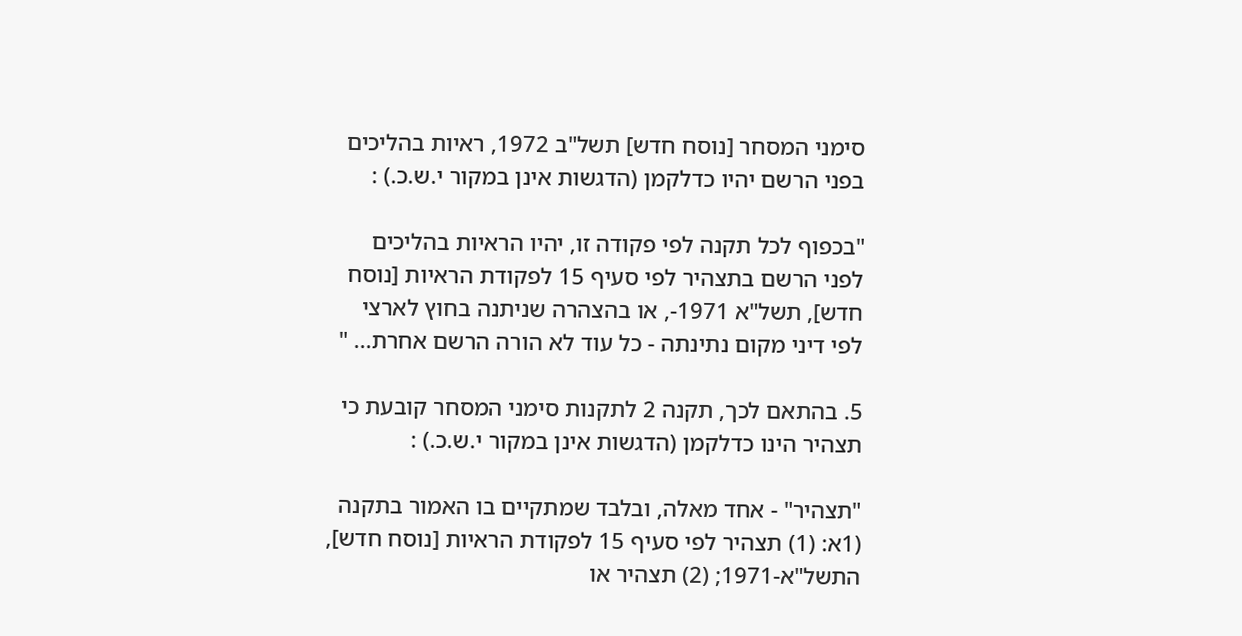סימני המסחר [נוסח חדש] תשל"ב 1972, ראיות בהליכים בפני הרשם יהיו כדלקמן (הדגשות אינן במקור י.ש.כ.) :

"בכפוף לכל תקנה לפי פקודה זו, יהיו הראיות בהליכים לפני הרשם בתצהיר לפי סעיף 15 לפקודת הראיות [נוסח חדש], תשל"א 1971-, או בהצהרה שניתנה בחוץ לארצי לפי דיני מקום נתינתה - כל עוד לא הורה הרשם אחרת... "

5. בהתאם לכך, תקנה 2 לתקנות סימני המסחר קובעת כי תצהיר הינו כדלקמן (הדגשות אינן במקור י.ש.כ.) :

"תצהיר" - אחד מאלה, ובלבד שמתקיים בו האמור בתקנה (1א: (1) תצהיר לפי סעיף 15 לפקודת הראיות [נוסח חדש], התשל"א-1971; (2) תצהיר או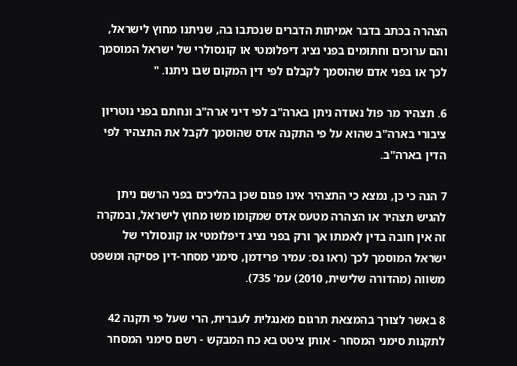הצהרה בכתב בדבר אמיתות הדברים שנכתבו בה, שניתנו מחוץ לישראל, והם ערוכים וחתומים בפני נציג דיפלומטי או קונסולרי של ישראל המוסמך לכך או בפני אדם שהוסמך לקבלם לפי דין המקום שבו ניתנו. "

6. תצהיר מר פול נאודה ניתן בארה"ב לפי דיני ארה"ב ונחתם בפני נוטריון ציבורי בארה"ב שהוא על פי התקנה אדס שהוסמך לקבל את התצהיר לפי הדין בארה"ב.

7 הנה כי כן, נמצא כי התצהיר אינו פגום שכן בהליכים בפני הרשם ניתן להגיש תצהיר או הצהרה מטעס אדס שמקומו משו מחוץ לישראל, ובמקרה זה אין חובה בדין לאמתו אך ורק בפני נציג דיפלומטי או קונסולרי של ישראל המוסמך לכך (ראו גס: עמיר פרידמן, סימני מסחר-דין פסיקה ומשפט משווה (מהדורה שלישית, 2010) עמ' 735).

8 באשר לצורך בהמצאת תרגום מאנגלית לעברית, הרי שעל פי תקנה 42 לתקנות סימני המסחר - אותן ציטט בא כח המבקש - רשם סימני המסחר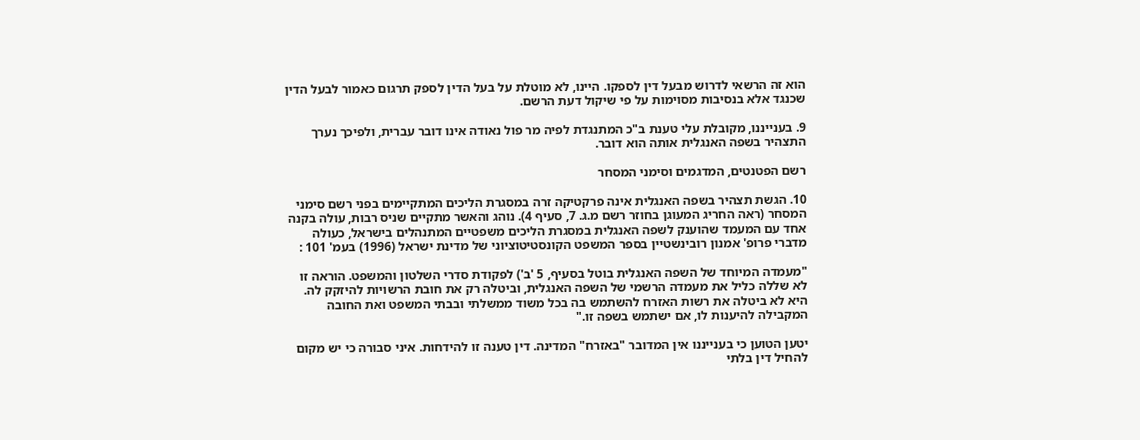הוא זה הרשאי לדרוש מבעל דין לספקו. היינו, לא מוטלת על בעל הדין לספק תרגום כאמור לבעל הדין שכנגד אלא בנסיבות מסוימות על פי שיקול דעת הרשם.

9. בענייננו, מקובלת עלי טענת ב"כ המתנגדת לפיה מר פול נאודה אינו דובר עברית, ולפיכך נערך התצהיר בשפה האנגלית אותה הוא דובר.

רשם הפטנטים, המדגמים וסימני המסחר

10. הגשת תצהיר בשפה האנגלית אינה פרקטיקה זרה במסגרת הליכים המתקיימים בפני רשם סימני המסחר (ראה החריג המעוגן בחוזר רשם מ.ג. 7, סעיף 4). נוהג והאשר מתקיים שניס רבות, עולה בקנה אחד עם המעמד שהוענק לשפה האנגלית במסגרת הליכים משפטיים המתנהלים בישראל, כעולה מדברי פרופ' אמנון רובינשטיין בספר המשפט הקונסטיטוציוני של מדינת ישראל (1996) בעמ' 101 :

"מעמדה המיוחד של השפה האנגלית בוטל בסעיף, 5 'ב') לפקודת סדרי השלטון והמשפט. הוראה זו לא שללה כליל את מעמדה הרשמי של השפה האנגלית, וביטלה רק את חובת הרשויות להיזקק לה. היא לא ביטלה את רשות האזרח להשתמש בה בכל משוד ממשלתי ובבתי המשפט ואת החובה המקבילה להיענות לו, אם ישתמש בשפה זו."

יטען הטוען כי בענייננו אין המדובר "באזרח" המדינה. דין טענה זו להידחות. איני סבורה כי יש מקום להחיל דין בלתי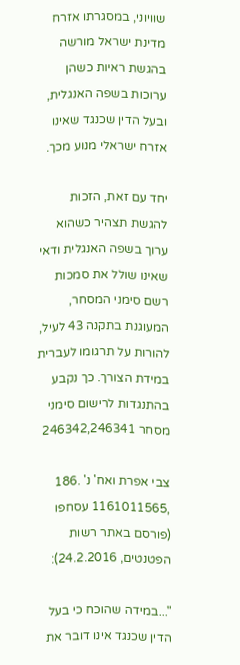שוויוני, במסגרתו אזרח מדינת ישראל מורשה בהגשת ראיות כשהן ערוכות בשפה האנגלית, ובעל הדין שכנגד שאינו אזרח ישראלי מנוע מכך.

יחד עם זאת, הזכות להגשת תצהיר כשהוא ערוך בשפה האנגלית ודאי שאינו שולל את סמכות רשם סימני המסחר, המעוגנת בתקנה 43 לעיל, להורות על תרגומו לעברית במידת הצורך. כך נקבע בהתנגדות לרישום סימני מסחר 246342,246341

צבי אפרת ואח' נ' .186 ,1161011565 עסחפו (פורסם באתר רשות הפטנטים, 24.2.2016):

"...במידה שהוכח כי בעל הדין שכנגד אינו דובר את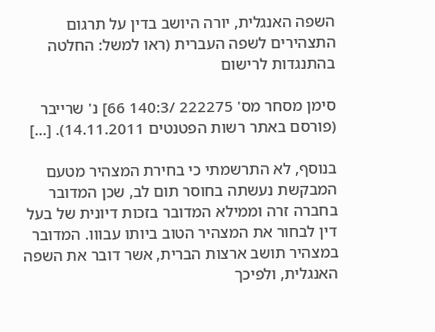השפה האנגלית, יורה היושב בדין על תרגום התצהירים לשפה העברית (ראו למשל: החלטה בהתנגדות לרישום

סימן מסחר מס' 222275 /140:3 66] נ' שרייבר (פורסם באתר רשות הפטנטים 14.11.2011). [...]

בנוסף, לא התרשמתי כי בחירת המצהיר מטעם המבקשת נעשתה בחוסר תום לב, שכן המדובר בחברה זרה וממילא המדובר בזכות דיונית של בעל דין לבחור את המצהיר הטוב ביותו עבווו. המדובר במצהיר תושב ארצות הברית, אשר דובר את השפה האנגלית, ולפיכך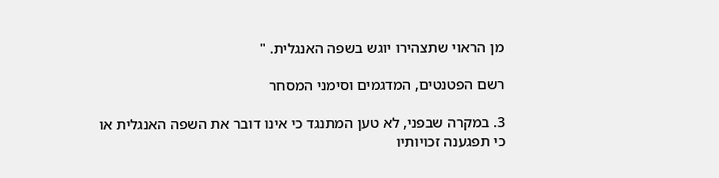מן הראוי שתצהירו יוגש בשפה האנגלית. "

רשם הפטנטים, המדגמים וסימני המסחר

3. במקרה שבפני, לא טען המתנגד כי אינו דובר את השפה האנגלית או כי תפגענה זכויותיו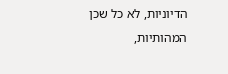הדיוניות, לא כל שכן המהותיות,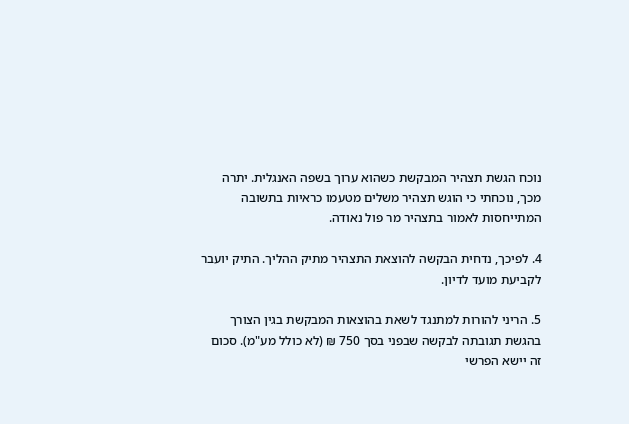נוכח הגשת תצהיר המבקשת כשהוא ערוך בשפה האנגלית. יתרה מכך, נוכחתי כי הוגש תצהיר משלים מטעמו כראיות בתשובה המתייחסות לאמור בתצהיר מר פול נאודה.

4. לפיכך, נדחית הבקשה להוצאת התצהיר מתיק ההליך. התיק יועבר לקביעת מועד לדיון.

5. הריני להורות למתנגד לשאת בהוצאות המבקשת בגין הצורך בהגשת תגובתה לבקשה שבפני בסך 750 ₪ (לא כולל מע"מ). סכום זה יישא הפרשי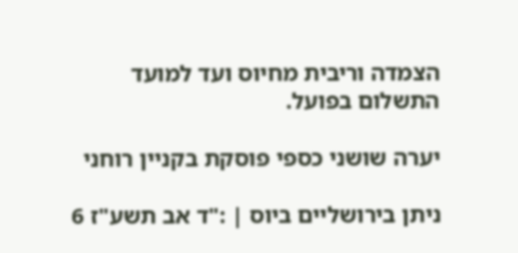הצמדה וריבית מחיוס ועד למועד התשלום בפועל.

יערה שושני כספי פוסקת בקניין רוחני

ניתן בירושליים ביוס | :"ד אב תשע"ז 6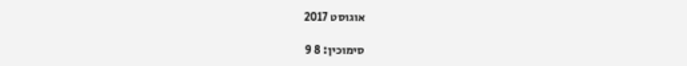אוגוסט 2017

סימוכין: 8 9